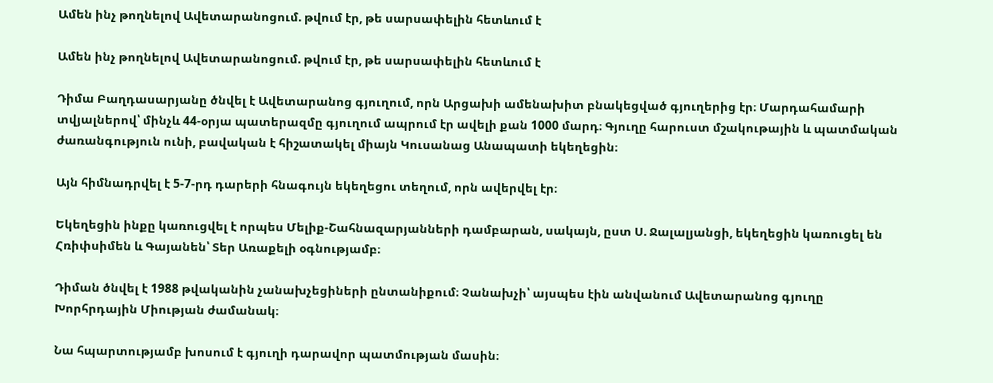Ամեն ինչ թողնելով Ավետարանոցում. թվում էր, թե սարսափելին հետևում է

Ամեն ինչ թողնելով Ավետարանոցում. թվում էր, թե սարսափելին հետևում է

Դիմա Բաղդասարյանը ծնվել է Ավետարանոց գյուղում, որն Արցախի ամենախիտ բնակեցված գյուղերից էր։ Մարդահամարի տվյալներով՝ մինչև 44-օրյա պատերազմը գյուղում ապրում էր ավելի քան 1000 մարդ։ Գյուղը հարուստ մշակութային և պատմական ժառանգություն ունի, բավական է հիշատակել միայն Կուսանաց Անապատի եկեղեցին։

Այն հիմնադրվել է 5-7-րդ դարերի հնագույն եկեղեցու տեղում, որն ավերվել էր։

Եկեղեցին ինքը կառուցվել է որպես Մելիք-Շահնազարյանների դամբարան, սակայն, ըստ Ս. Ջալալյանցի, եկեղեցին կառուցել են Հռիփսիմեն և Գայանեն՝ Տեր Առաքելի օգնությամբ։

Դիման ծնվել է 1988 թվականին չանախչեցիների ընտանիքում։ Չանախչի՝ այսպես էին անվանում Ավետարանոց գյուղը Խորհրդային Միության ժամանակ։

Նա հպարտությամբ խոսում է գյուղի դարավոր պատմության մասին։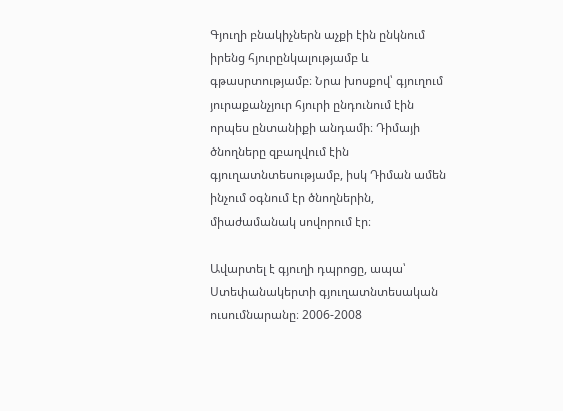Գյուղի բնակիչներն աչքի էին ընկնում իրենց հյուրընկալությամբ և գթասրտությամբ։ Նրա խոսքով՝ գյուղում յուրաքանչյուր հյուրի ընդունում էին որպես ընտանիքի անդամի։ Դիմայի ծնողները զբաղվում էին գյուղատնտեսությամբ, իսկ Դիման ամեն ինչում օգնում էր ծնողներին, միաժամանակ սովորում էր։

Ավարտել է գյուղի դպրոցը, ապա՝ Ստեփանակերտի գյուղատնտեսական ուսումնարանը։ 2006-2008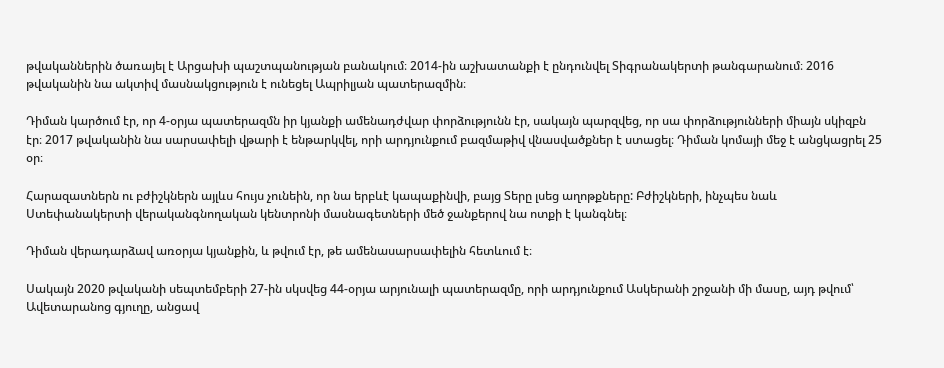թվականներին ծառայել է Արցախի պաշտպանության բանակում։ 2014-ին աշխատանքի է ընդունվել Տիգրանակերտի թանգարանում։ 2016 թվականին նա ակտիվ մասնակցություն է ունեցել Ապրիլյան պատերազմին։

Դիման կարծում էր, որ 4-օրյա պատերազմն իր կյանքի ամենադժվար փորձությունն էր, սակայն պարզվեց, որ սա փորձությունների միայն սկիզբն էր։ 2017 թվականին նա սարսափելի վթարի է ենթարկվել, որի արդյունքում բազմաթիվ վնասվածքներ է ստացել։ Դիման կոմայի մեջ է անցկացրել 25 օր։

Հարազատներն ու բժիշկներն այլևս հույս չունեին, որ նա երբևէ կապաքինվի, բայց Տերը լսեց աղոթքները: Բժիշկների, ինչպես նաև Ստեփանակերտի վերականգնողական կենտրոնի մասնագետների մեծ ջանքերով նա ոտքի է կանգնել։

Դիման վերադարձավ առօրյա կյանքին, և թվում էր, թե ամենասարսափելին հետևում է։

Սակայն 2020 թվականի սեպտեմբերի 27-ին սկսվեց 44-օրյա արյունալի պատերազմը, որի արդյունքում Ասկերանի շրջանի մի մասը, այդ թվում՝ Ավետարանոց գյուղը, անցավ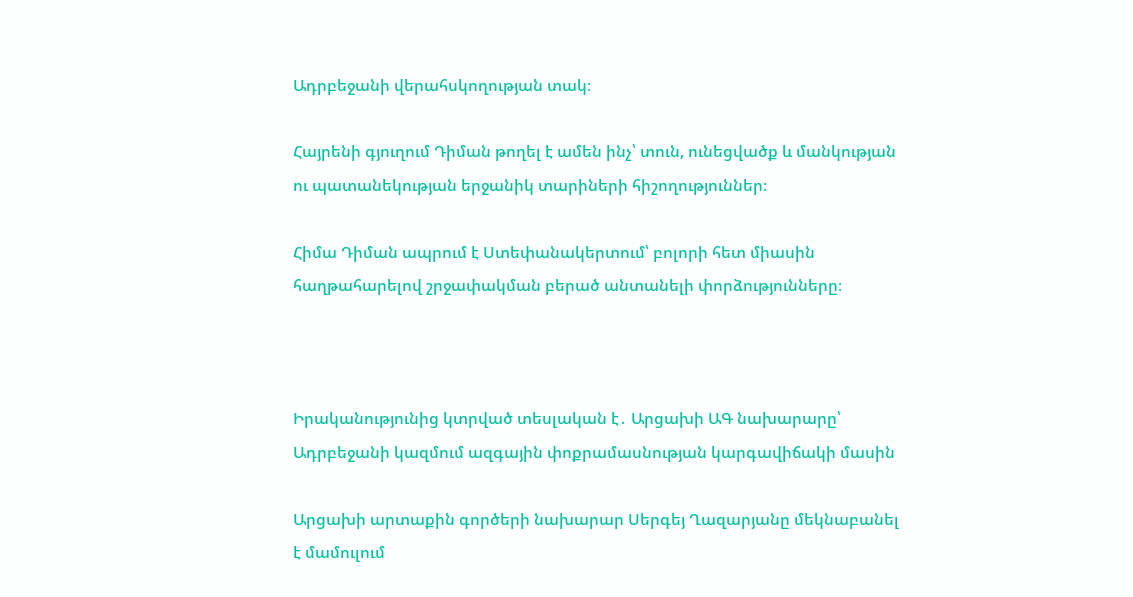Ադրբեջանի վերահսկողության տակ։

Հայրենի գյուղում Դիման թողել է ամեն ինչ՝ տուն, ունեցվածք և մանկության ու պատանեկության երջանիկ տարիների հիշողություններ։

Հիմա Դիման ապրում է Ստեփանակերտում՝ բոլորի հետ միասին հաղթահարելով շրջափակման բերած անտանելի փորձությունները։



Իրականությունից կտրված տեսլական է․ Արցախի ԱԳ նախարարը՝ Ադրբեջանի կազմում ազգային փոքրամասնության կարգավիճակի մասին

Արցախի արտաքին գործերի նախարար Սերգեյ Ղազարյանը մեկնաբանել է մամուլում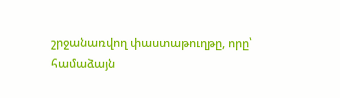շրջանառվող փաստաթուղթը, որը՝  համաձայն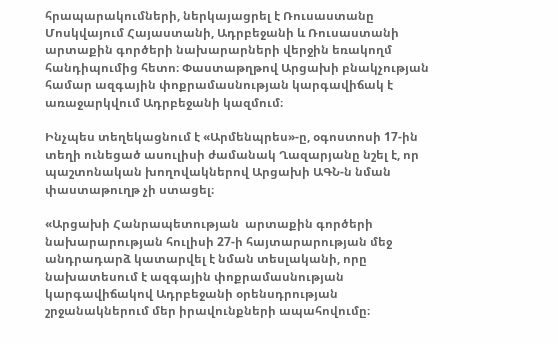հրապարակումների, ներկայացրել է Ռուսաստանը Մոսկվայում Հայաստանի, Ադրբեջանի և Ռուսաստանի արտաքին գործերի նախարարների վերջին եռակողմ հանդիպումից հետո։ Փաստաթղթով Արցախի բնակչության համար ազգային փոքրամասնության կարգավիճակ է առաջարկվում Ադրբեջանի կազմում։

Ինչպես տեղեկացնում է «Արմենպրես»-ը, օգոստոսի 17-ին տեղի ունեցած ասուլիսի ժամանակ Ղազարյանը նշել է, որ պաշտոնական խողովակներով Արցախի ԱԳՆ-ն նման փաստաթուղթ չի ստացել։

«Արցախի Հանրապետության  արտաքին գործերի նախարարության հուլիսի 27-ի հայտարարության մեջ անդրադարձ կատարվել է նման տեսլականի, որը նախատեսում է ազգային փոքրամասնության կարգավիճակով Ադրբեջանի օրենսդրության շրջանակներում մեր իրավունքների ապահովումը։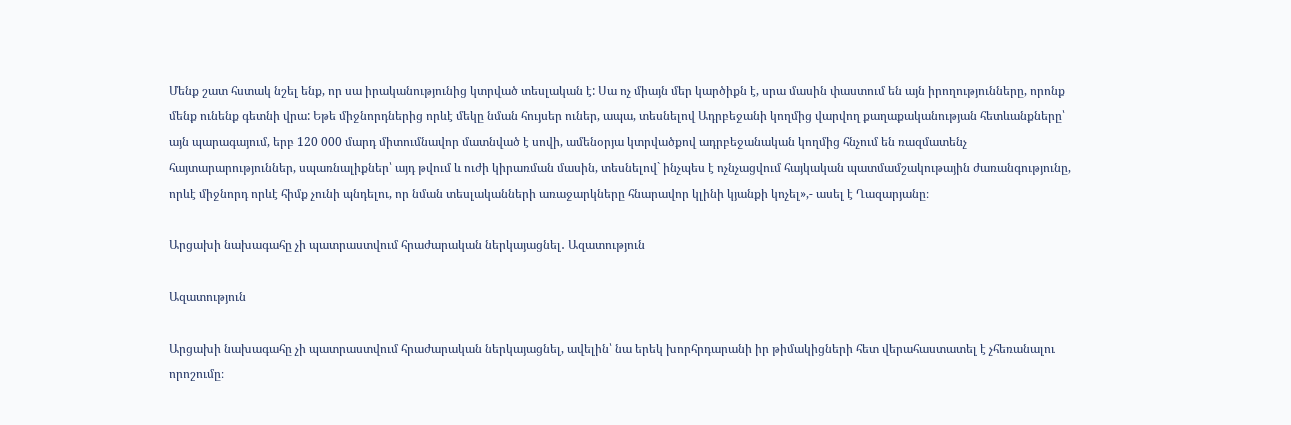Մենք շատ հստակ նշել ենք, որ սա իրականությունից կտրված տեսլական է: Սա ոչ միայն մեր կարծիքն է, սրա մասին փաստում են այն իրողությունները, որոնք մենք ունենք գետնի վրա: Եթե միջնորդներից որևէ մեկը նման հույսեր ուներ, ապա, տեսնելով Ադրբեջանի կողմից վարվող քաղաքականության հետևանքները՝ այն պարագայում, երբ 120 000 մարդ միտումնավոր մատնված է սովի, ամենօրյա կտրվածքով ադրբեջանական կողմից հնչում են ռազմատենչ հայտարարություններ, սպառնալիքներ՝ այդ թվում և ուժի կիրառման մասին, տեսնելով` ինչպես է ոչնչացվում հայկական պատմամշակութային ժառանգությունը, որևէ միջնորդ որևէ հիմք չունի պնդելու, որ նման տեսլականների առաջարկները հնարավոր կլինի կյանքի կոչել»,- ասել է Ղազարյանը։

Արցախի նախագահը չի պատրաստվում հրաժարական ներկայացնել․ Ազատություն

Ազատություն

Արցախի նախագահը չի պատրաստվում հրաժարական ներկայացնել, ավելին՝ նա երեկ խորհրդարանի իր թիմակիցների հետ վերահաստատել է չհեռանալու որոշումը։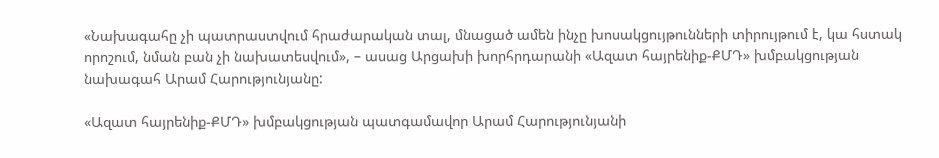«Նախագահը չի պատրաստվում հրաժարական տալ, մնացած ամեն ինչը խոսակցույթունների տիրույթում է, կա հստակ որոշում, նման բան չի նախատեսվում», – ասաց Արցախի խորհրդարանի «Ազատ հայրենիք-ՔՄԴ» խմբակցության նախագահ Արամ Հարությունյանը:

«Ազատ հայրենիք-ՔՄԴ» խմբակցության պատգամավոր Արամ Հարությունյանի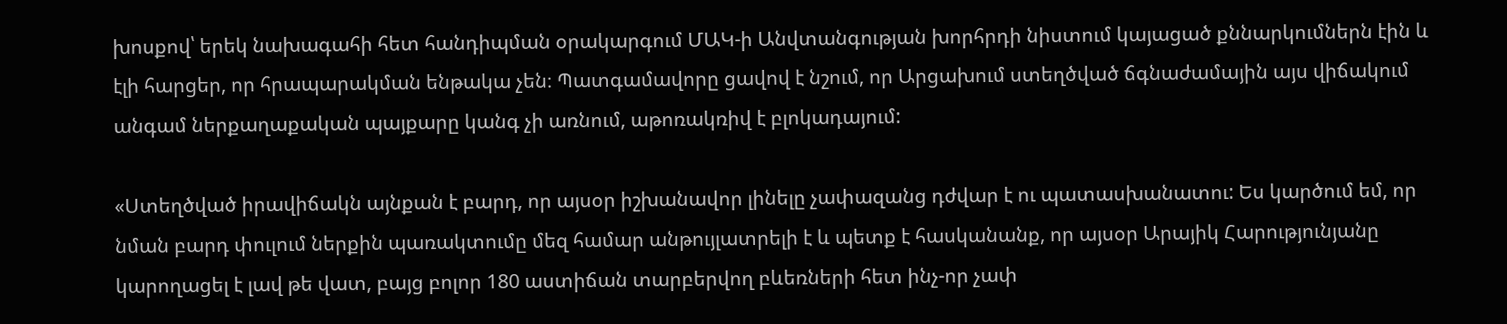խոսքով՝ երեկ նախագահի հետ հանդիպման օրակարգում ՄԱԿ-ի Անվտանգության խորհրդի նիստում կայացած քննարկումներն էին և էլի հարցեր, որ հրապարակման ենթակա չեն։ Պատգամավորը ցավով է նշում, որ Արցախում ստեղծված ճգնաժամային այս վիճակում անգամ ներքաղաքական պայքարը կանգ չի առնում, աթոռակռիվ է բլոկադայում:

«Ստեղծված իրավիճակն այնքան է բարդ, որ այսօր իշխանավոր լինելը չափազանց դժվար է ու պատասխանատու: Ես կարծում եմ, որ նման բարդ փուլում ներքին պառակտումը մեզ համար անթույլատրելի է և պետք է հասկանանք, որ այսօր Արայիկ Հարությունյանը կարողացել է լավ թե վատ, բայց բոլոր 180 աստիճան տարբերվող բևեռների հետ ինչ-որ չափ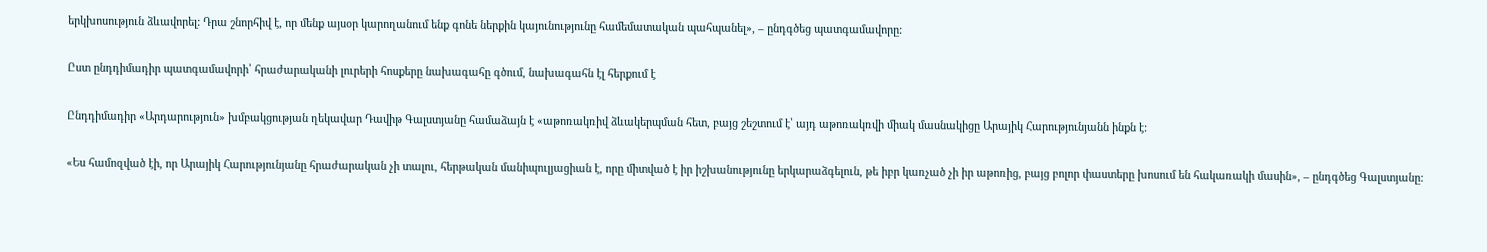երկխոսություն ձևավորել: Դրա շնորհիվ է, որ մենք այսօր կարողանում ենք գոնե ներքին կայունությունը համեմատական պահպանել», – ընդգծեց պատգամավորը:

Ըստ ընդդիմադիր պատգամավորի՝ հրաժարականի լուրերի հոսքերը նախագահը գծում, նախագահն էլ հերքում է

Ընդդիմադիր «Արդարություն» խմբակցության ղեկավար Դավիթ Գալստյանը համաձայն է «աթոռակռիվ ձևակերպման հետ, բայց շեշտում է՝ այդ աթոռակռվի միակ մասնակիցը Արայիկ Հարությունյանն ինքն է:

«Ես համոզված էի, որ Արայիկ Հարությունյանը հրաժարական չի տալու, հերթական մանիպուլյացիան է, որը միտված է իր իշխանությունը երկարաձգելուն, թե իբր կառչած չի իր աթոռից, բայց բոլոր փաստերը խոսում են հակառակի մասին», – ընդգծեց Գալստյանը: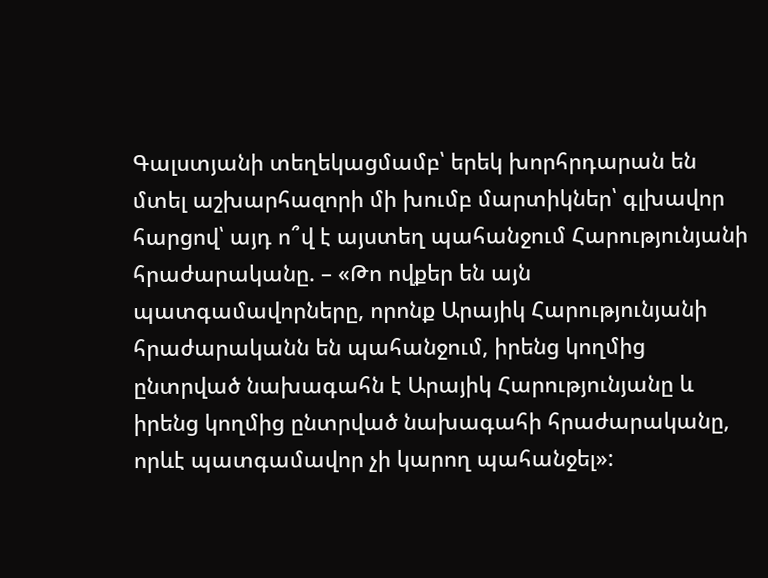Գալստյանի տեղեկացմամբ՝ երեկ խորհրդարան են մտել աշխարհազորի մի խումբ մարտիկներ՝ գլխավոր հարցով՝ այդ ո՞վ է այստեղ պահանջում Հարությունյանի հրաժարականը. – «Թո ովքեր են այն պատգամավորները, որոնք Արայիկ Հարությունյանի հրաժարականն են պահանջում, իրենց կողմից ընտրված նախագահն է Արայիկ Հարությունյանը և իրենց կողմից ընտրված նախագահի հրաժարականը, որևէ պատգամավոր չի կարող պահանջել»: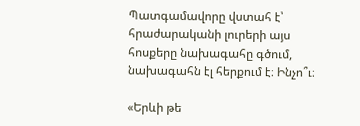Պատգամավորը վստահ է՝ հրաժարականի լուրերի այս հոսքերը նախագահը գծում, նախագահն էլ հերքում է։ Ինչո՞ւ։

«Երևի թե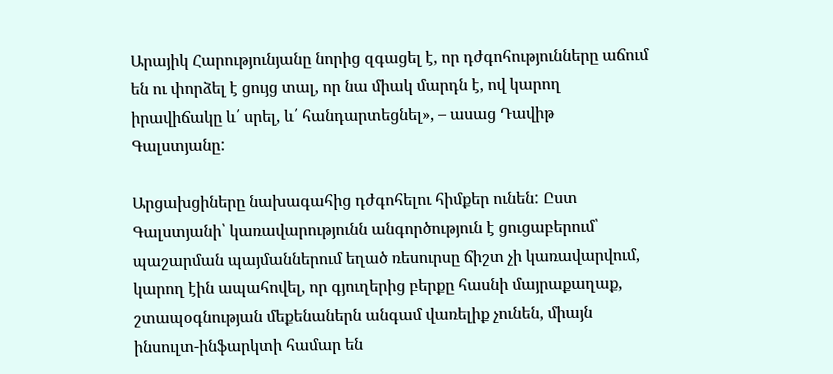Արայիկ Հարությունյանը նորից զգացել է, որ դժգոհությունները աճում են ու փորձել է ցույց տալ, որ նա միակ մարդն է, ով կարող իրավիճակը և՛ սրել, և՛ հանդարտեցնել», – ասաց Դավիթ Գալստյանը:

Արցախցիները նախագահից դժգոհելու հիմքեր ունեն: Ըստ Գալստյանի՝ կառավարությունն անգործություն է ցուցաբերում՝ պաշարման պայմաններում եղած ռեսուրսը ճիշտ չի կառավարվում, կարող էին ապահովել, որ գյուղերից բերքը հասնի մայրաքաղաք, շտապօգնության մեքենաներն անգամ վառելիք չունեն, միայն ինսուլտ-ինֆարկտի համար են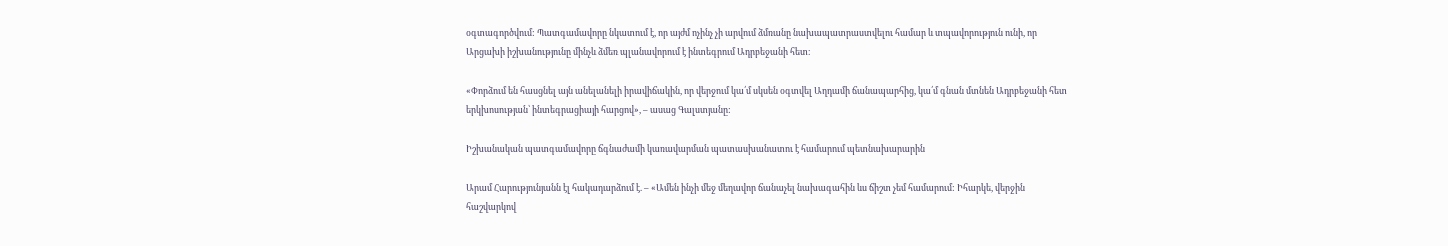օգտագործվում: Պատգամավորը նկատում է, որ այժմ ոչինչ չի արվում ձմռանը նախապատրաստվելու համար և տպավորություն ունի, որ Արցախի իշխանությունը մինչև ձմեռ պլանավորում է ինտեգրում Ադրբեջանի հետ։

«Փորձում են հասցնել այն անելանելի իրավիճակին, որ վերջում կա՛մ սկսեն օգտվել Աղդամի ճանապարհից, կա՛մ գնան մտնեն Ադրբեջանի հետ երկխոսության՝ ինտեգրացիայի հարցով», – ասաց Գալստյանը:

Իշխանական պատգամավորը ճգնաժամի կառավարման պատասխանատու է համարում պետնախարարին

Արամ Հարությունյանն էլ հակադարձում է. – «Ամեն ինչի մեջ մեղավոր ճանաչել նախագահին ևս ճիշտ չեմ համարում: Իհարկե, վերջին հաշվարկով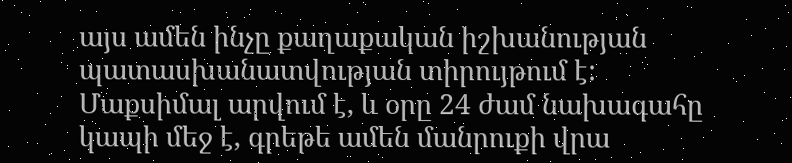այս ամեն ինչը քաղաքական իշխանության պատասխանատվության տիրույթում է: Մաքսիմալ արվում է, և օրը 24 ժամ նախագահը կապի մեջ է, գրեթե ամեն մանրուքի վրա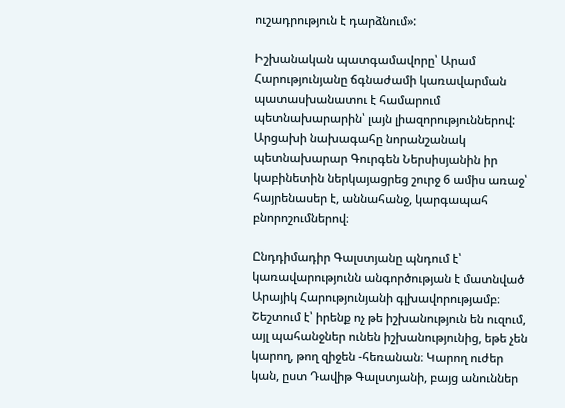ուշադրություն է դարձնում»:

Իշխանական պատգամավորը՝ Արամ Հարությունյանը ճգնաժամի կառավարման պատասխանատու է համարում պետնախարարին՝ լայն լիազորություններով: Արցախի նախագահը նորանշանակ պետնախարար Գուրգեն Ներսիսյանին իր կաբինետին ներկայացրեց շուրջ 6 ամիս առաջ՝ հայրենասեր է, աննահանջ, կարգապահ բնորոշումներով։

Ընդդիմադիր Գալստյանը պնդում է՝ կառավարությունն անգործության է մատնված Արայիկ Հարությունյանի գլխավորությամբ։ Շեշտում է՝ իրենք ոչ թե իշխանություն են ուզում, այլ պահանջներ ունեն իշխանությունից, եթե չեն կարող, թող զիջեն -հեռանան։ Կարող ուժեր կան, ըստ Դավիթ Գալստյանի, բայց անուններ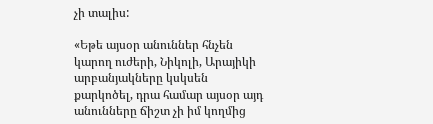չի տալիս:

«Եթե այսօր անուններ հնչեն կարող ուժերի, Նիկոլի, Արայիկի արբանյակները կսկսեն քարկոծել, դրա համար այսօր այդ անունները ճիշտ չի իմ կողմից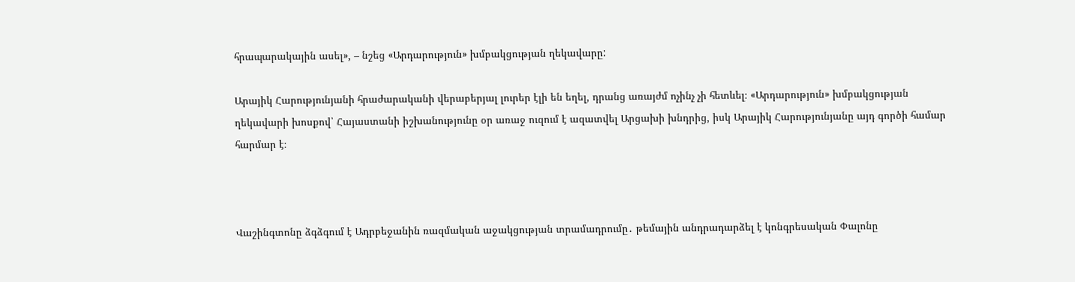հրապարակային ասել», – նշեց «Արդարություն» խմբակցության ղեկավարը:

Արայիկ Հարությունյանի հրաժարականի վերաբերյալ լուրեր էլի են եղել, դրանց առայժմ ոչինչ չի հետևել։ «Արդարություն» խմբակցության ղեկավարի խոսքով՝ Հայաստանի իշխանությունը օր առաջ ուզում է ազատվել Արցախի խնդրից, իսկ Արայիկ Հարությունյանը այդ գործի համար հարմար է։



Վաշինգտոնը ձգձգում է Ադրբեջանին ռազմական աջակցության տրամադրումը․ թեմային անդրադարձել է կոնգրեսական Փալոնը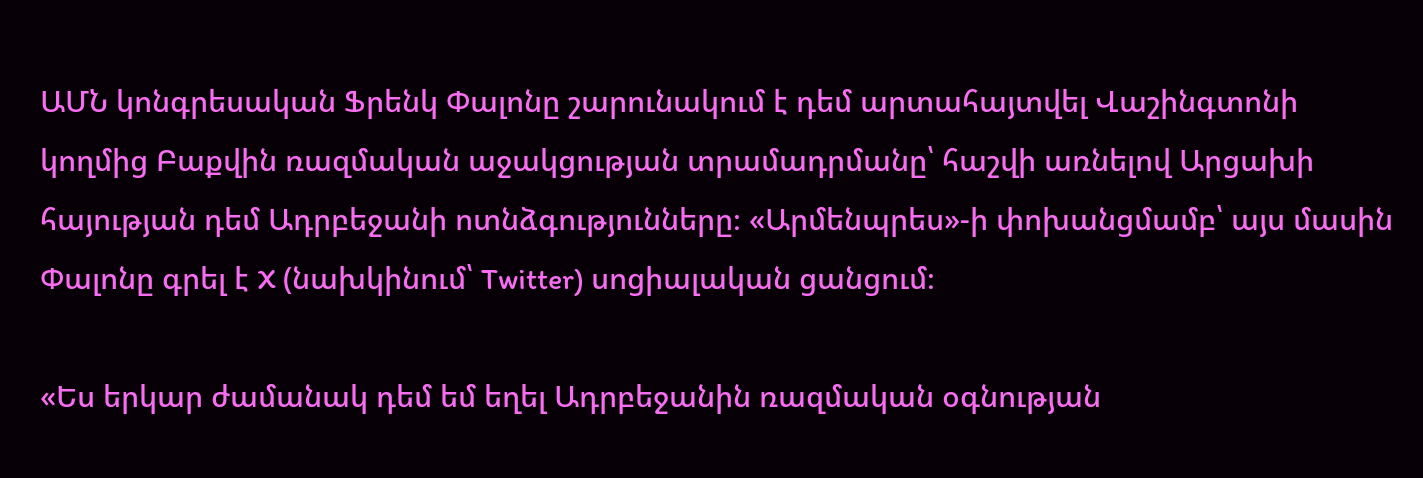ԱՄՆ կոնգրեսական Ֆրենկ Փալոնը շարունակում է դեմ արտահայտվել Վաշինգտոնի կողմից Բաքվին ռազմական աջակցության տրամադրմանը՝ հաշվի առնելով Արցախի հայության դեմ Ադրբեջանի ոտնձգությունները։ «Արմենպրես»-ի փոխանցմամբ՝ այս մասին Փալոնը գրել է X (նախկինում՝ Twitter) սոցիալական ցանցում։

«Ես երկար ժամանակ դեմ եմ եղել Ադրբեջանին ռազմական օգնության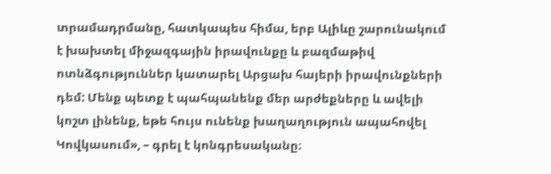տրամադրմանը, հատկապես հիմա, երբ Ալիևը շարունակում է խախտել միջազգային իրավունքը և բազմաթիվ ոտնձգություններ կատարել Արցախ հայերի իրավունքների դեմ: Մենք պետք է պահպանենք մեր արժեքները և ավելի կոշտ լինենք, եթե հույս ունենք խաղաղություն ապահովել Կովկասում», – գրել է կոնգրեսականը։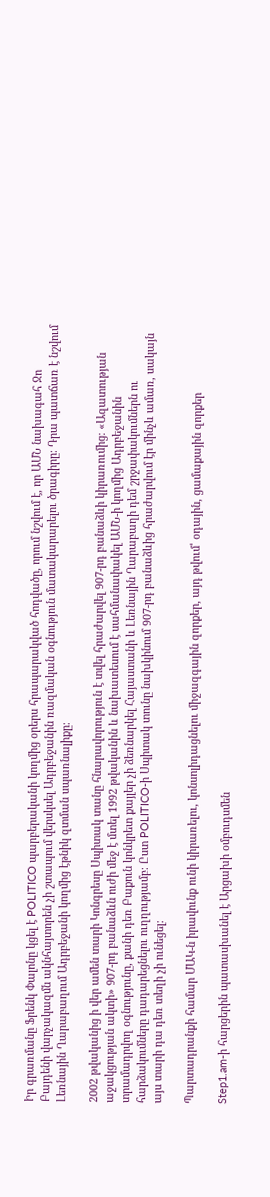Իր գրառմանը Ֆրենկ Փալոնը կցել է POLITICO պարբերականի կողմից օրերս հրապարակված հոդվածը, որում նշվում է, որ ԱՄՆ նախագահ Ջո Բայդենի վարչակազմն ակնհայտորեն չի շտապում վերսկսել Ադրբեջանին ռազմական օգնություն մատակարարելու ծրագիրը։ Դրա պատճառ է նշվում Լեռնային Ղարաբաղում Ադրբեջանի կողմից էթնիկ զտման սպառնալիքը։

2002 թվականից ի վեր ամեն տարի Կոնգրեսը Սպիտակ տանը հնարավորություն է տվել հրաժարվել 907-րդ բանաձևի կիրառումից։ «Ազատության աջակցության ակտի» 907-րդ բանաձևն ուժի մեջ է մտել 1992 թվականին և նախատեսում է սահմանափակել ԱՄՆ-ի կողմից Ադրբեջանին տրամադրվող օգնությունը, քանի դեռ Բաքուն կոնկրետ քայլեր չի ձեռնարկել Հայաստանի և Լեռնային Ղարաբաղի դեմ շրջափակումներն ու հարձակումները դադարեցնելու ուղղությամբ։ Ըստ POLITICO-ի Սպիտակ տունը նախկինում 907-րդ բանաձևից հրաժարվում էր մինչև ամառ, սակայն այս տարի դա դեռ տեղի չի ունեցել։

Պարտադրանքի համար ՄԱԿ-ն իրավունք ունի կիրառելու, կոնսոլիդացնելու միջազգային զորքեր, այդ թվում՝ օդային, ցամաքային զորքեր

Step1.am-ի հարցերին պատասխանել է Արցախի օմբուդսմեն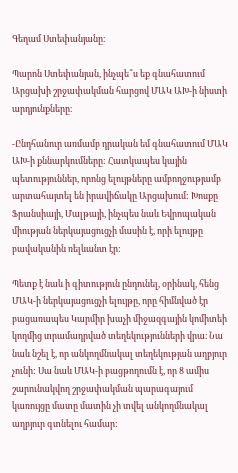Գեղամ Ստեփանյանը։

Պարոն Ստեփանյան, ինչպե՞ս եք գնահատում Արցախի շրջափակման հարցով ՄԱԿ ԱԽ-ի նիստի արդյունքները։

-Ընդհանուր առմամբ դրական եմ գնահատում ՄԱԿ ԱԽ-ի քննարկումները: Հատկապես կային պետություններ, որոնց ելույթները ամբողջությամբ արտահայտել են իրավիճակը Արցախում: Խոսքը Ֆրանսիայի, Մալթայի, ինչպես նաև Եվրոպական միության ներկայացուցչի մասին է, որի ելույթը բավականին ռելևանտ էր:

Պետք է նաև ի գիտություն ընդունել, օրինակ, հենց ՄԱԿ-ի ներկայացուցչի ելույթը, որը հիմնված էր բացառապես Կարմիր խաչի միջազգային կոմիտեի կողմից տրամադրված տեղեկությունների վրա։ Նա նաև նշել է, որ անկողմնակալ տեղեկության աղբյուր չունի: Սա նաև ՄԱԿ-ի բացթողումն է, որ 8 ամիս շարունակվող շրջափակման պարագայում կառույցը մատը մատին չի տվել անկողմնակալ աղբյուր գտնելու համար: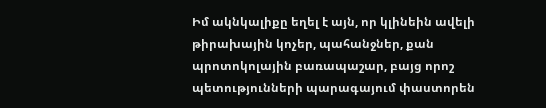Իմ ակնկալիքը եղել է այն, որ կլինեին ավելի թիրախային կոչեր, պահանջներ, քան պրոտոկոլային բառապաշար, բայց որոշ պետությունների պարագայում փաստորեն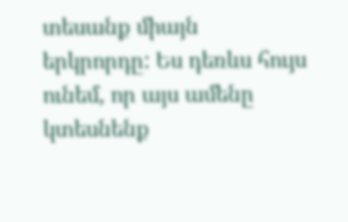տեսանք միայն երկրորդը: Ես դեռևս հույս ունեմ, որ այս ամենը կտեսնենք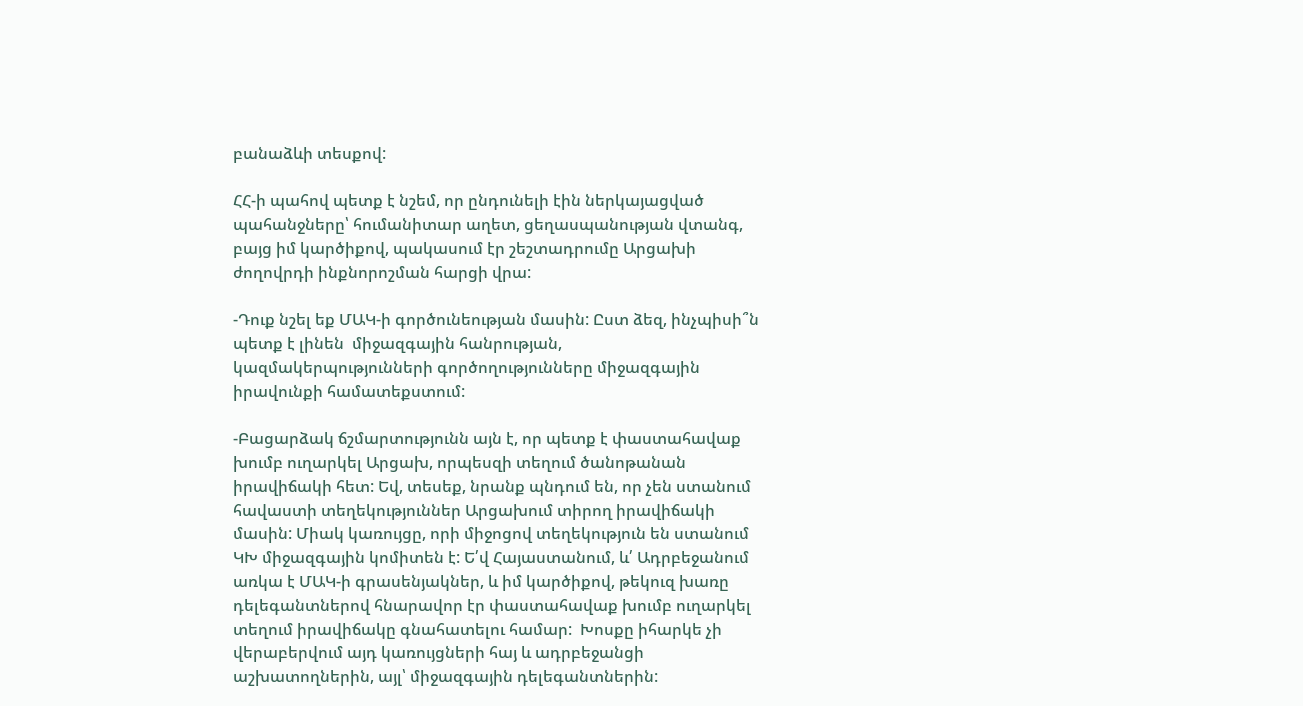բանաձևի տեսքով:

ՀՀ-ի պահով պետք է նշեմ, որ ընդունելի էին ներկայացված պահանջները՝ հումանիտար աղետ, ցեղասպանության վտանգ, բայց իմ կարծիքով, պակասում էր շեշտադրումը Արցախի ժողովրդի ինքնորոշման հարցի վրա:

-Դուք նշել եք ՄԱԿ-ի գործունեության մասին: Ըստ ձեզ, ինչպիսի՞ն պետք է լինեն  միջազգային հանրության, կազմակերպությունների գործողությունները միջազգային իրավունքի համատեքստում:

-Բացարձակ ճշմարտությունն այն է, որ պետք է փաստահավաք խումբ ուղարկել Արցախ, որպեսզի տեղում ծանոթանան իրավիճակի հետ: Եվ, տեսեք, նրանք պնդում են, որ չեն ստանում հավաստի տեղեկություններ Արցախում տիրող իրավիճակի մասին: Միակ կառույցը, որի միջոցով տեղեկություն են ստանում ԿԽ միջազգային կոմիտեն է: Ե՛վ Հայաստանում, և՛ Ադրբեջանում առկա է ՄԱԿ-ի գրասենյակներ, և իմ կարծիքով, թեկուզ խառը դելեգանտներով հնարավոր էր փաստահավաք խումբ ուղարկել տեղում իրավիճակը գնահատելու համար:  Խոսքը իհարկե չի վերաբերվում այդ կառույցների հայ և ադրբեջանցի աշխատողներին, այլ՝ միջազգային դելեգանտներին: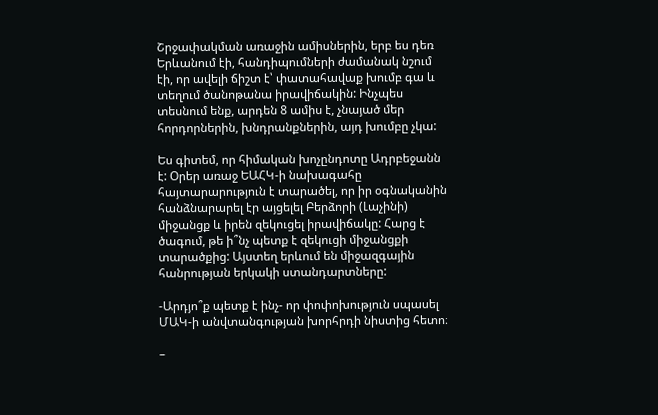Շրջափակման առաջին ամիսներին, երբ ես դեռ Երևանում էի, հանդիպումների ժամանակ նշում էի, որ ավելի ճիշտ է՝ փատահավաք խումբ գա և տեղում ծանոթանա իրավիճակին: Ինչպես տեսնում ենք, արդեն 8 ամիս է, չնայած մեր հորդորներին, խնդրանքներին, այդ խումբը չկա:

Ես գիտեմ, որ հիմական խոչընդոտը Ադրբեջանն է: Օրեր առաջ ԵԱՀԿ-ի նախագահը հայտարարություն է տարածել, որ իր օգնականին հանձնարարել էր այցելել Բերձորի (Լաչինի) միջանցք և իրեն զեկուցել իրավիճակը: Հարց է ծագում, թե ի՞նչ պետք է զեկուցի միջանցքի տարածքից: Այստեղ երևում են միջազգային հանրության երկակի ստանդարտները:

-Արդյո՞ք պետք է ինչ- որ փոփոխություն սպասել ՄԱԿ-ի անվտանգության խորհրդի նիստից հետո։

–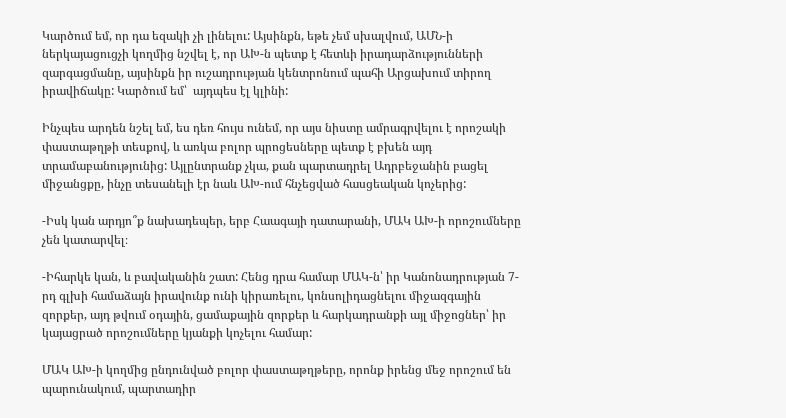Կարծում եմ, որ դա եզակի չի լինելու: Այսինքն, եթե չեմ սխալվում, ԱՄՆ-ի ներկայացուցչի կողմից նշվել է, որ ԱԽ-ն պետք է հետևի իրադարձությունների զարգացմանը, այսինքն իր ուշադրության կենտրոնում պահի Արցախում տիրող իրավիճակը: Կարծում եմ՝  այդպես էլ կլինի:

Ինչպես արդեն նշել եմ, ես դեռ հույս ունեմ, որ այս նիստը ամրագրվելու է որոշակի փաստաթղթի տեսքով, և առկա բոլոր պրոցեսները պետք է բխեն այդ տրամաբանությունից: Այլընտրանք չկա, քան պարտադրել Ադրբեջանին բացել միջանցքը, ինչը տեսանելի էր նաև ԱԽ-ում հնչեցված հասցեական կոչերից:

-Իսկ կան արդյո՞ք նախադեպեր, երբ Հաագայի դատարանի, ՄԱԿ ԱԽ-ի որոշումները չեն կատարվել։

-Իհարկե կան, և բավականին շատ: Հենց դրա համար ՄԱԿ-ն՝ իր Կանոնադրության 7-րդ գլխի համաձայն իրավունք ունի կիրառելու, կոնսոլիդացնելու միջազգային զորքեր, այդ թվում օդային, ցամաքային զորքեր և հարկադրանքի այլ միջոցներ՝ իր կայացրած որոշումները կյանքի կոչելու համար:

ՄԱԿ ԱԽ-ի կողմից ընդունված բոլոր փաստաթղթերը, որոնք իրենց մեջ որոշում են պարունակում, պարտադիր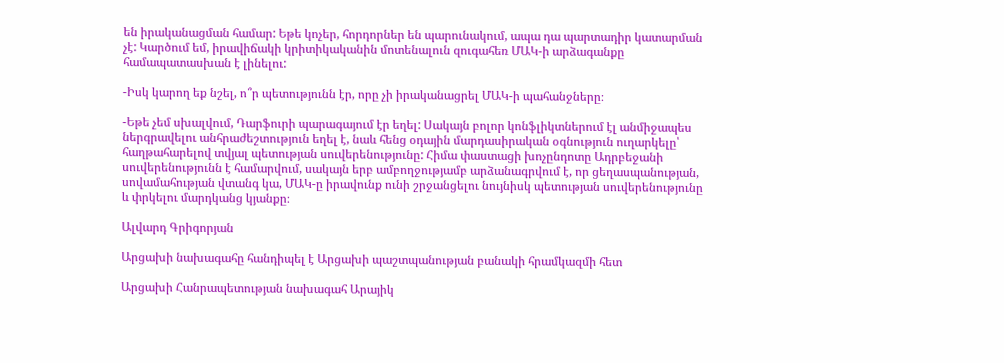են իրականացման համար: Եթե կոչեր, հորդորներ են պարունակում, ապա դա պարտադիր կատարման չէ: Կարծում եմ, իրավիճակի կրիտիկականին մոտենալուն զուգահեռ ՄԱԿ-ի արձագանքը համապատասխան է լինելու:

-Իսկ կարող եք նշել, ո՞ր պետությունն էր, որը չի իրականացրել ՄԱԿ-ի պահանջները։

-Եթե չեմ սխալվում, Դարֆուրի պարագայում էր եղել: Սակայն բոլոր կոնֆլիկտներում էլ անմիջապես ներգրավելու անհրաժեշտություն եղել է, նաև հենց օդային մարդասիրական օգնություն ուղարկելը՝ հաղթահարելով տվյալ պետության սուվերենությունը: Հիմա փաստացի խոչընդոտը Ադրբեջանի սուվերենությունն է համարվում, սակայն երբ ամբողջությամբ արձանագրվում է, որ ցեղասպանության, սովամահության վտանգ կա, ՄԱԿ-ը իրավունք ունի շրջանցելու նույնիսկ պետության սուվերենությունը և փրկելու մարդկանց կյանքը։

Ալվարդ Գրիգորյան

Արցախի նախագահը հանդիպել է Արցախի պաշտպանության բանակի հրամկազմի հետ

Արցախի Հանրապետության նախագահ Արայիկ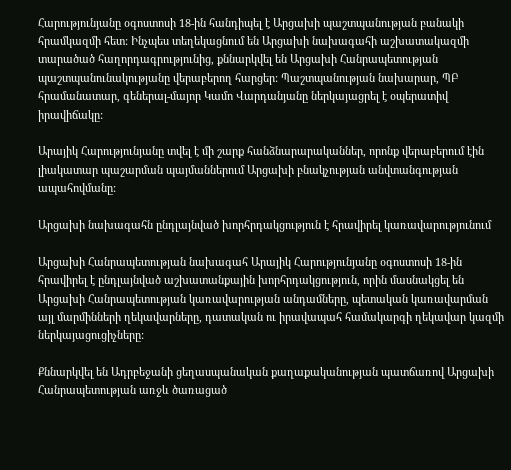Հարությունյանը օգոստոսի 18-ին հանդիպել է Արցախի պաշտպանության բանակի հրամկազմի հետ: Ինչպես տեղեկացնում են Արցախի նախագահի աշխատակազմի տարածած հաղորդագրությունից, քննարկվել են Արցախի Հանրապետության պաշտպանունակությանը վերաբերող հարցեր: Պաշտպանության նախարար, ՊԲ հրամանատար, գեներալ-մայոր Կամո Վարդանյանը ներկայացրել է օպերատիվ իրավիճակը:

Արայիկ Հարությունյանը տվել է մի շարք հանձնարարականներ, որոնք վերաբերում էին  լիակատար պաշարման պայմաններում Արցախի բնակչության անվտանգության ապահովմանը:

Արցախի նախագահն ընդլայնված խորհրդակցություն է հրավիրել կառավարությունում

Արցախի Հանրապետության նախագահ Արայիկ Հարությունյանը օգոստոսի 18-ին հրավիրել է ընդլայնված աշխատանքային խորհրդակցություն, որին մասնակցել են  Արցախի Հանրապետության կառավարության անդամները, պետական կառավարման այլ մարմինների ղեկավարները, դատական ու իրավապահ համակարգի ղեկավար կազմի ներկայացուցիչները:

Քննարկվել են Ադրբեջանի ցեղասպանական քաղաքականության պատճառով Արցախի Հանրապետության առջև ծառացած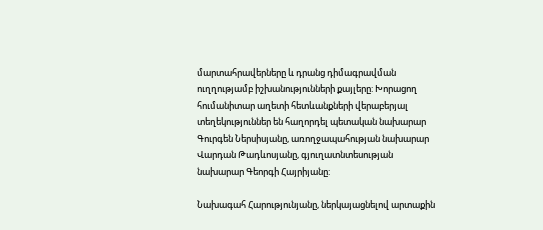մարտահրավերները և դրանց դիմագրավման ուղղությամբ իշխանությունների քայլերը: Խորացող հումանիտար աղետի հետևանքների վերաբերյալ տեղեկություններ են հաղորդել պետական նախարար Գուրգեն Ներսիսյանը, առողջապահության նախարար Վարդան Թադևոսյանը, գյուղատնտեսության նախարար Գեորգի Հայրիյանը:

Նախագահ Հարությունյանը, ներկայացնելով արտաքին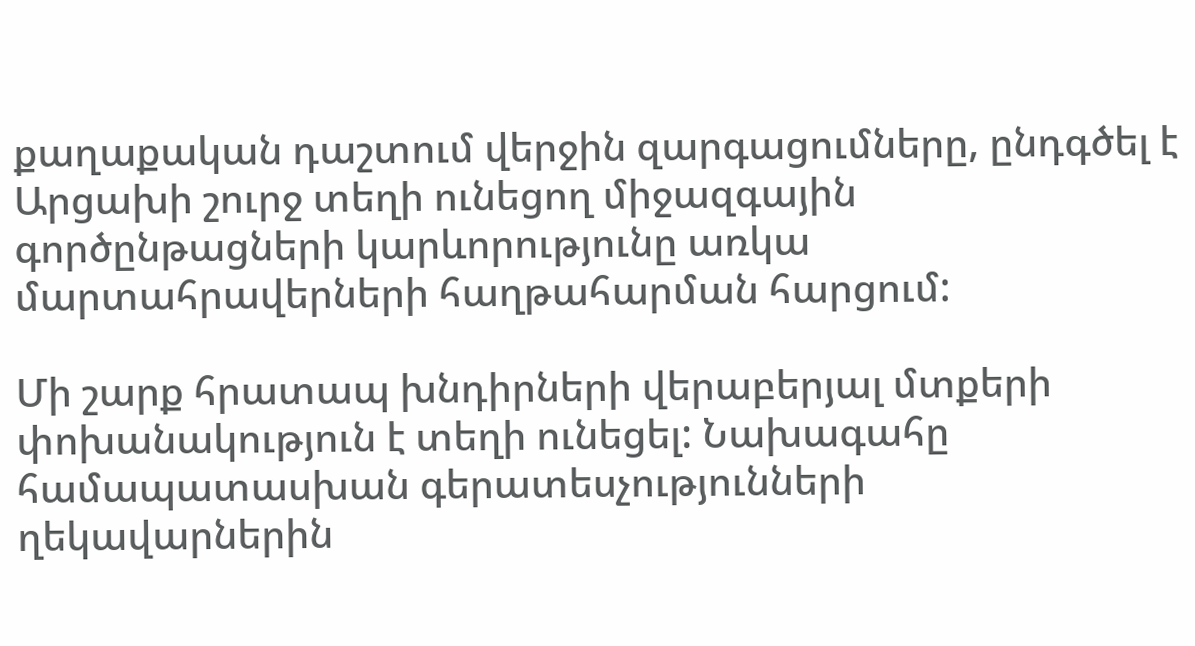քաղաքական դաշտում վերջին զարգացումները, ընդգծել է Արցախի շուրջ տեղի ունեցող միջազգային գործընթացների կարևորությունը առկա մարտահրավերների հաղթահարման հարցում:

Մի շարք հրատապ խնդիրների վերաբերյալ մտքերի փոխանակություն է տեղի ունեցել: Նախագահը համապատասխան գերատեսչությունների ղեկավարներին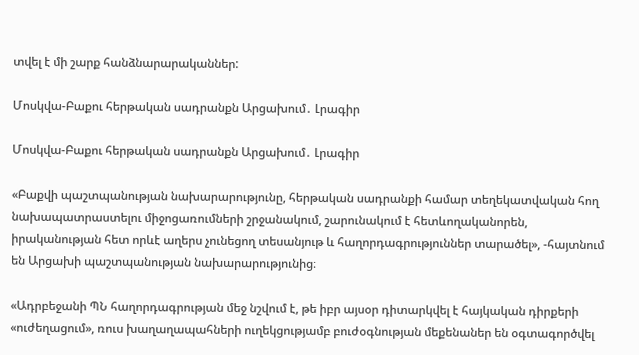տվել է մի շարք հանձնարարականներ:

Մոսկվա-Բաքու հերթական սադրանքն Արցախում․ Լրագիր

Մոսկվա-Բաքու հերթական սադրանքն Արցախում․ Լրագիր

«Բաքվի պաշտպանության նախարարությունը, հերթական սադրանքի համար տեղեկատվական հող նախապատրաստելու միջոցառումների շրջանակում, շարունակում է հետևողականորեն, իրականության հետ որևէ աղերս չունեցող տեսանյութ և հաղորդագրություններ տարածել», -հայտնում են Արցախի պաշտպանության նախարարությունից։

«Ադրբեջանի ՊՆ հաղորդագրության մեջ նշվում է, թե իբր այսօր դիտարկվել է հայկական դիրքերի «ուժեղացում», ռուս խաղաղապահների ուղեկցությամբ բուժօգնության մեքենաներ են օգտագործվել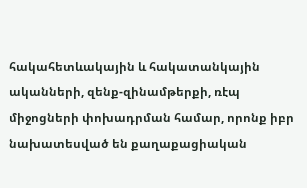հակահետևակային և հակատանկային ականների, զենք-զինամթերքի, ռէպ միջոցների փոխադրման համար, որոնք իբր նախատեսված են քաղաքացիական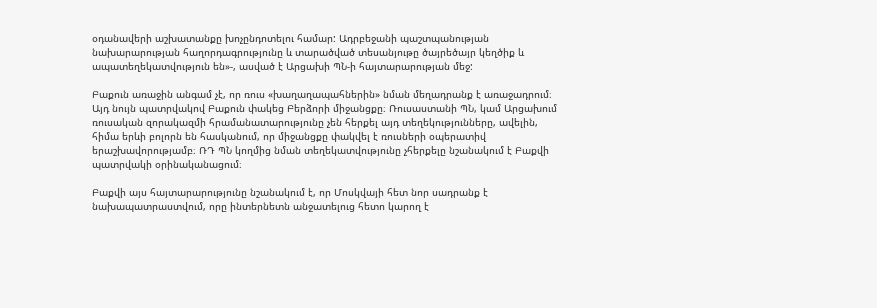օդանավերի աշխատանքը խոչընդոտելու համար: Ադրբեջանի պաշտպանության նախարարության հաղորդագրությունը և տարածված տեսանյութը ծայրեծայր կեղծիք և ապատեղեկատվություն են»-, ասված է Արցախի ՊՆ-ի հայտարարության մեջ:

Բաքուն առաջին անգամ չէ, որ ռուս «խաղաղապահներին» նման մեղադրանք է առաջադրում։ Այդ նույն պատրվակով Բաքուն փակեց Բերձորի միջանցքը։ Ռուսաստանի ՊՆ, կամ Արցախում ռուսական զորակազմի հրամանատարությունը չեն հերքել այդ տեղեկությունները, ավելին, հիմա երևի բոլորն են հասկանում, որ միջանցքը փակվել է ռուսների օպերատիվ երաշխավորությամբ։ ՌԴ ՊՆ կողմից նման տեղեկատվությունը չհերքելը նշանակում է Բաքվի պատրվակի օրինականացում։

Բաքվի այս հայտարարությունը նշանակում է, որ Մոսկվայի հետ նոր սադրանք է նախապատրաստվում, որը ինտերնետն անջատելուց հետո կարող է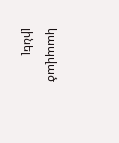կապված լինել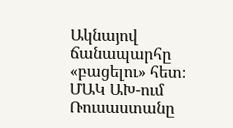Ակնայով ճանապարհը «բացելու» հետ։ ՄԱԿ ԱԽ-ում Ռուսաստանը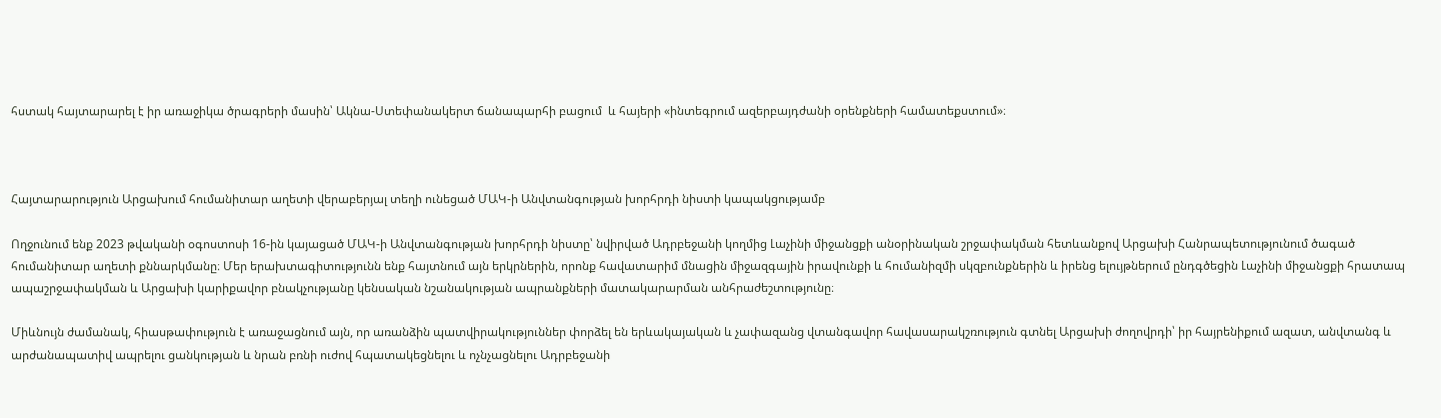հստակ հայտարարել է իր առաջիկա ծրագրերի մասին՝ Ակնա-Ստեփանակերտ ճանապարհի բացում  և հայերի «ինտեգրում ազերբայդժանի օրենքների համատեքստում»։



Հայտարարություն Արցախում հումանիտար աղետի վերաբերյալ տեղի ունեցած ՄԱԿ-ի Անվտանգության խորհրդի նիստի կապակցությամբ

Ողջունում ենք 2023 թվականի օգոստոսի 16-ին կայացած ՄԱԿ-ի Անվտանգության խորհրդի նիստը՝ նվիրված Ադրբեջանի կողմից Լաչինի միջանցքի անօրինական շրջափակման հետևանքով Արցախի Հանրապետությունում ծագած հումանիտար աղետի քննարկմանը։ Մեր երախտագիտությունն ենք հայտնում այն երկրներին, որոնք հավատարիմ մնացին միջազգային իրավունքի և հումանիզմի սկզբունքներին և իրենց ելույթներում ընդգծեցին Լաչինի միջանցքի հրատապ ապաշրջափակման և Արցախի կարիքավոր բնակչությանը կենսական նշանակության ապրանքների մատակարարման անհրաժեշտությունը։

Միևնույն ժամանակ, հիասթափություն է առաջացնում այն, որ առանձին պատվիրակություններ փորձել են երևակայական և չափազանց վտանգավոր հավասարակշռություն գտնել Արցախի ժողովրդի՝ իր հայրենիքում ազատ, անվտանգ և արժանապատիվ ապրելու ցանկության և նրան բռնի ուժով հպատակեցնելու և ոչնչացնելու Ադրբեջանի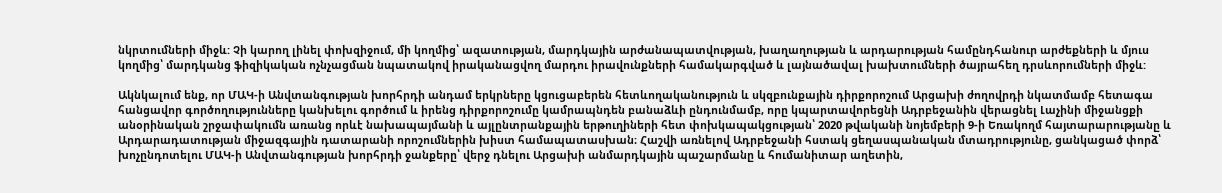նկրտումների միջև: Չի կարող լինել փոխզիջում, մի կողմից՝ ազատության, մարդկային արժանապատվության, խաղաղության և արդարության համընդհանուր արժեքների և մյուս կողմից՝ մարդկանց ֆիզիկական ոչնչացման նպատակով իրականացվող մարդու իրավունքների համակարգված և լայնածավալ խախտումների ծայրահեղ դրսևորումների միջև:

Ակնկալում ենք, որ ՄԱԿ-ի Անվտանգության խորհրդի անդամ երկրները կցուցաբերեն հետևողականություն և սկզբունքային դիրքորոշում Արցախի ժողովրդի նկատմամբ հետագա հանցավոր գործողությունները կանխելու գործում և իրենց դիրքորոշումը կամրապնդեն բանաձևի ընդունմամբ, որը կպարտավորեցնի Ադրբեջանին վերացնել Լաչինի միջանցքի անօրինական շրջափակումն առանց որևէ նախապայմանի և այլընտրանքային երթուղիների հետ փոխկապակցության՝ 2020 թվականի նոյեմբերի 9-ի Եռակողմ հայտարարությանը և Արդարադատության միջազգային դատարանի որոշումներին խիստ համապատասխան։ Հաշվի առնելով Ադրբեջանի հստակ ցեղասպանական մտադրությունը, ցանկացած փորձ՝ խոչընդոտելու ՄԱԿ-ի Անվտանգության խորհրդի ջանքերը՝ վերջ դնելու Արցախի անմարդկային պաշարմանը և հումանիտար աղետին,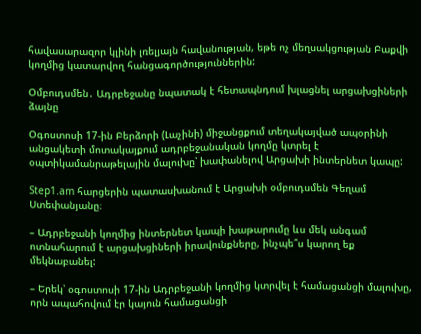հավասարազոր կլինի լռելյայն հավանության, եթե ոչ մեղսակցության Բաքվի կողմից կատարվող հանցագործություններին:

Օմբուդսմեն․ Ադրբեջանը նպատակ է հետապնդում խլացնել արցախցիների ձայնը

Օգոստոսի 17-ին Բերձորի (Լաչինի) միջանցքում տեղակայված ապօրինի անցակետի մոտակայքում ադրբեջանական կողմը կտրել է օպտիկամանրաթելային մալուխը՝ խափանելով Արցախի ինտերնետ կապը:

Step1.am հարցերին պատասխանում է Արցախի օմբուդսմեն Գեղամ Ստեփանյանը։

– Ադրբեջանի կողմից ինտերնետ կապի խաթարումը ևս մեկ անգամ ոտնահարում է արցախցիների իրավունքները, ինչպե՞ս կարող եք մեկնաբանել:

– Երեկ՝ օգոստոսի 17-ին Ադրբեջանի կողմից կտրվել է համացանցի մալուխը, որն ապահովում էր կայուն համացանցի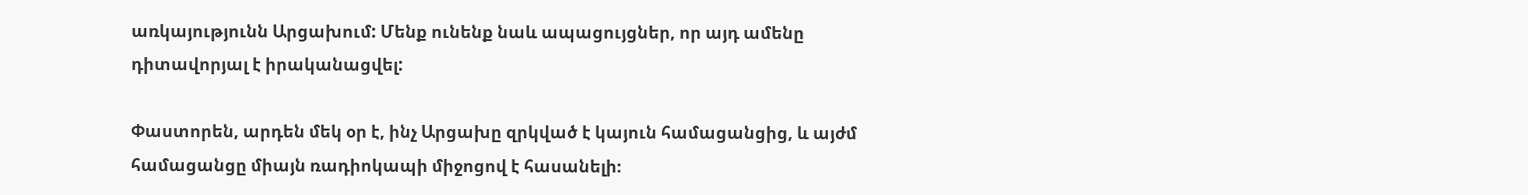առկայությունն Արցախում: Մենք ունենք նաև ապացույցներ, որ այդ ամենը դիտավորյալ է իրականացվել:

Փաստորեն, արդեն մեկ օր է, ինչ Արցախը զրկված է կայուն համացանցից, և այժմ համացանցը միայն ռադիոկապի միջոցով է հասանելի։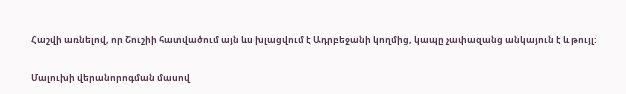Հաշվի առնելով, որ Շուշիի հատվածում այն ևս խլացվում է Ադրբեջանի կողմից, կապը չափազանց անկայուն է և թույլ:

Մալուխի վերանորոգման մասով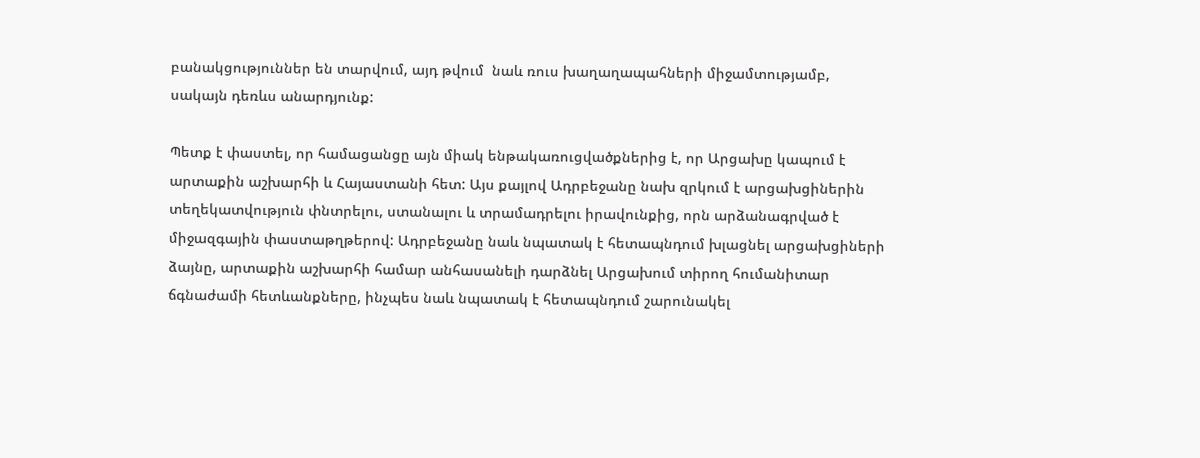բանակցություններ են տարվում, այդ թվում  նաև ռուս խաղաղապահների միջամտությամբ, սակայն դեռևս անարդյունք:

Պետք է փաստել, որ համացանցը այն միակ ենթակառուցվածքներից է, որ Արցախը կապում է արտաքին աշխարհի և Հայաստանի հետ: Այս քայլով Ադրբեջանը նախ զրկում է արցախցիներին տեղեկատվություն փնտրելու, ստանալու և տրամադրելու իրավունքից, որն արձանագրված է միջազգային փաստաթղթերով: Ադրբեջանը նաև նպատակ է հետապնդում խլացնել արցախցիների ձայնը, արտաքին աշխարհի համար անհասանելի դարձնել Արցախում տիրող հումանիտար ճգնաժամի հետևանքները, ինչպես նաև նպատակ է հետապնդում շարունակել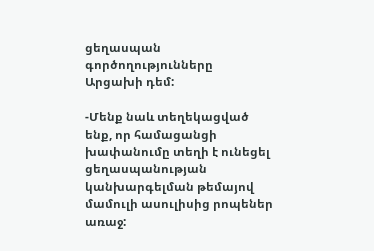ցեղասպան գործողությունները Արցախի դեմ:

-Մենք նաև տեղեկացված ենք, որ համացանցի խափանումը տեղի է ունեցել ցեղասպանության կանխարգելման թեմայով մամուլի ասուլիսից րոպեներ առաջ: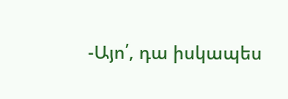-Այո՛, դա իսկապես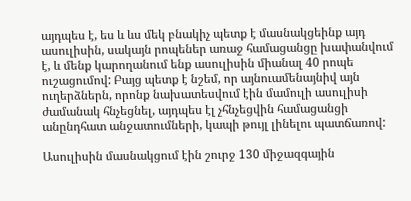այդպես է, ես և ևս մեկ բնակիչ պետք է մասնակցեինք այդ ասուլիսին, սակայն րոպեներ առաջ համացանցը խափանվում է, և մենք կարողանում ենք ասուլիսին միանալ 40 րոպե ուշացումով: Բայց պետք է նշեմ, որ այնուամենայնիվ այն ուղերձներն, որոնք նախատեսվում էին մամուլի ասուլիսի ժամանակ հնչեցնել, այդպես էլ չհնչեցվին համացանցի անընդհատ անջատումների, կապի թույլ լինելու պատճառով:

Ասուլիսին մասնակցում էին շուրջ 130 միջազգային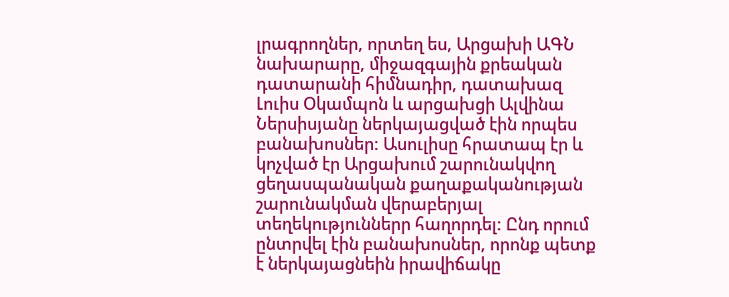լրագրողներ, որտեղ ես, Արցախի ԱԳՆ նախարարը, միջազգային քրեական դատարանի հիմնադիր, դատախազ Լուիս Օկամպոն և արցախցի Ալվինա Ներսիսյանը ներկայացված էին որպես բանախոսներ: Ասուլիսը հրատապ էր և կոչված էր Արցախում շարունակվող ցեղասպանական քաղաքականության շարունակման վերաբերյալ տեղեկություններր հաղորդել: Ընդ որում ընտրվել էին բանախոսներ, որոնք պետք է ներկայացնեին իրավիճակը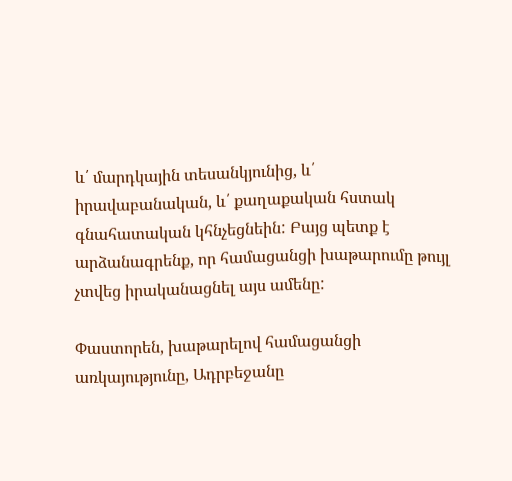և՛ մարդկային տեսանկյունից, և՛ իրավաբանական, և՛ քաղաքական հստակ գնահատական կհնչեցնեին: Բայց պետք է արձանագրենք, որ համացանցի խաթարումը թույլ չտվեց իրականացնել այս ամենը:

Փաստորեն, խաթարելով համացանցի առկայությունը, Ադրբեջանը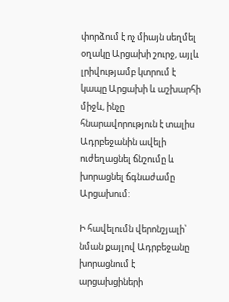փորձում է ոչ միայն սեղմել օղակը Արցախի շուրջ, այլև լրիվությամբ կտրում է կապը Արցախի և աշխարհի միջև, ինչը հնարավորություն է տալիս Ադրբեջանին ավելի ուժեղացնել ճնշումը և խորացնել ճգնաժամը Արցախում:

Ի հավելումն վերոնշյալի՝  նման քայլով Ադրբեջանը խորացնում է արցախցիների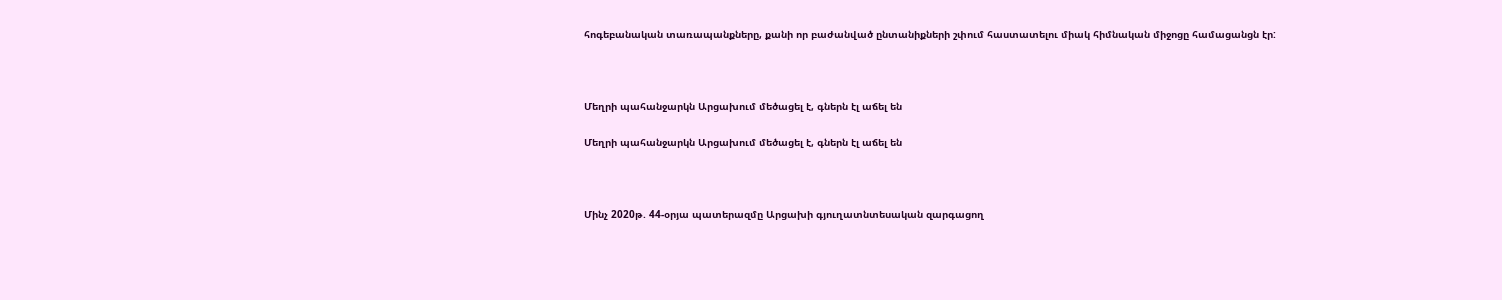հոգեբանական տառապանքները, քանի որ բաժանված ընտանիքների շփում հաստատելու միակ հիմնական միջոցը համացանցն էր:



Մեղրի պահանջարկն Արցախում մեծացել է, գներն էլ աճել են

Մեղրի պահանջարկն Արցախում մեծացել է, գներն էլ աճել են



Մինչ 2020թ. 44-օրյա պատերազմը Արցախի գյուղատնտեսական զարգացող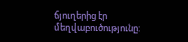ճյուղերից էր մեղվաբուծությունը: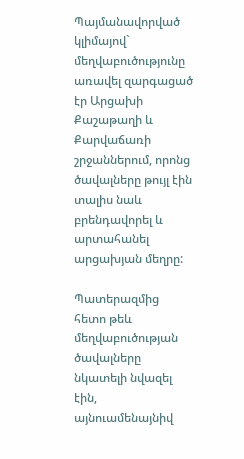Պայմանավորված կլիմայով` մեղվաբուծությունը առավել զարգացած էր Արցախի Քաշաթաղի և Քարվաճառի շրջաններում, որոնց ծավալները թույլ էին տալիս նաև բրենդավորել և արտահանել արցախյան մեղրը:

Պատերազմից հետո թեև մեղվաբուծության ծավալները նկատելի նվազել էին, այնուամենայնիվ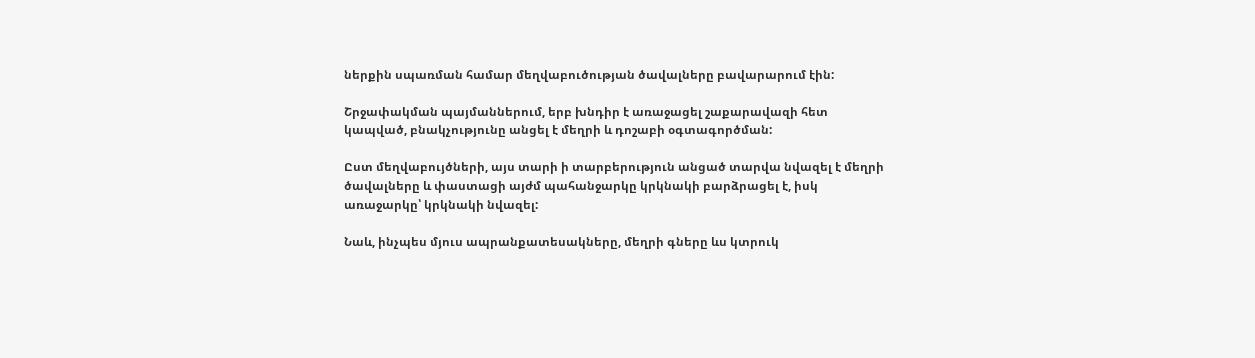ներքին սպառման համար մեղվաբուծության ծավալները բավարարում էին:

Շրջափակման պայմաններում, երբ խնդիր է առաջացել շաքարավազի հետ կապված, բնակչությունը անցել է մեղրի և դոշաբի օգտագործման:

Ըստ մեղվաբույծների, այս տարի ի տարբերություն անցած տարվա նվազել է մեղրի ծավալները և փաստացի այժմ պահանջարկը կրկնակի բարձրացել է, իսկ առաջարկը՝ կրկնակի նվազել:

Նաև, ինչպես մյուս ապրանքատեսակները, մեղրի գները ևս կտրուկ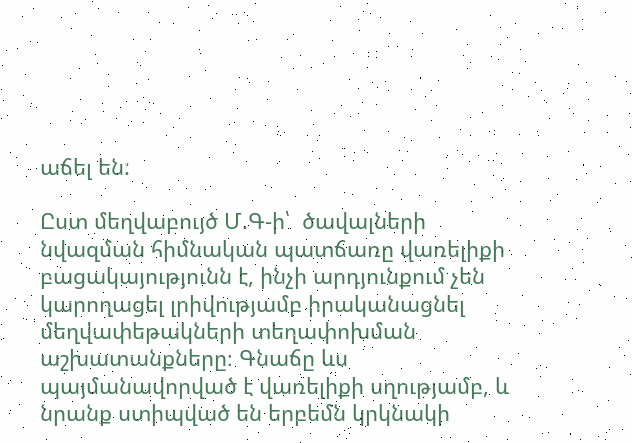աճել են:

Ըստ մեղվաբույծ Մ.Գ-ի՝  ծավալների նվազման հիմնական պատճառը վառելիքի բացակայությունն է, ինչի արդյունքում չեն կարողացել լրիվությամբ իրականացնել մեղվափեթակների տեղափոխման աշխատանքները։ Գնաճը ևս պայմանավորված է վառելիքի սղությամբ, և նրանք ստիպված են երբեմն կրկնակի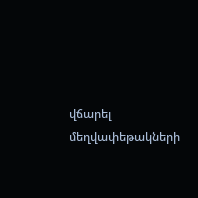վճարել մեղվափեթակների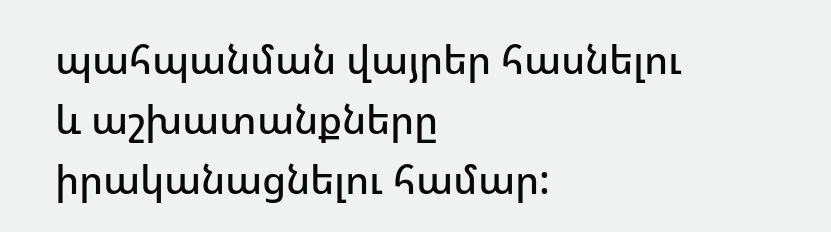պահպանման վայրեր հասնելու և աշխատանքները իրականացնելու համար: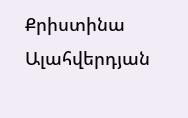Քրիստինա Ալահվերդյան